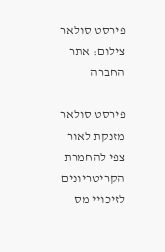פירסט סולאר
צילום: אתר החברה

פירסט סולאר מזנקת לאור צפי להחמרת הקריטריונים לזיכויי מס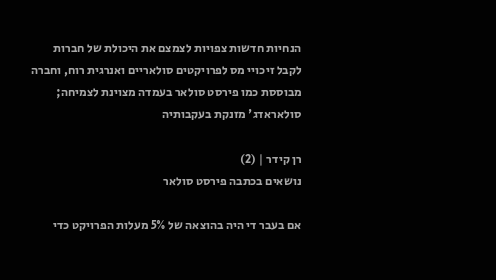הנחיות חדשות צפויות לצמצם את היכולת של חברות לקבל זיכויי מס לפרויקטים סולאריים ואנרגית רוח, וחברה מבוססת כמו פירסט סולאר בעמדה מצוינת לצמיחה; סולאראדג' מזנקת בעקבותיה

רן קידר | (2)
נושאים בכתבה פירסט סולאר

אם בעבר די היה בהוצאה של 5% מעלות הפרויקט כדי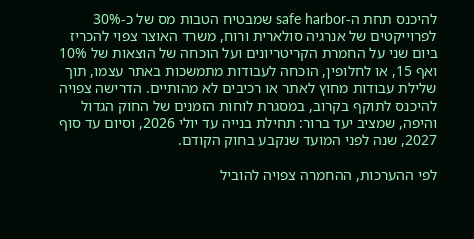להיכנס תחת ה-safe harbor שמבטיח הטבות מס של כ-30% לפרוייקטים של אנרגיה סולארית ורוח, משרד האוצר צפוי להכריז ביום שני על החמרת הקריטריונים ועל הוכחה של הוצאות של 10% ואף 15, או לחלופין, הוכחה לעבודות מתמשכות באתר עצמו, תוך שלילת עבודות מחוץ לאתר או רכיבים לא מהותיים. הדרישה צפויה להיכנס לתוקף בקרוב, במסגרת לוחות הזמנים של החוק הגדול והיפה, שמציב יעד ברור: תחילת בנייה עד יולי 2026, וסיום עד סוף 2027, שנה לפני המועד שנקבע בחוק הקודם.

לפי ההערכות, ההחמרה צפויה להוביל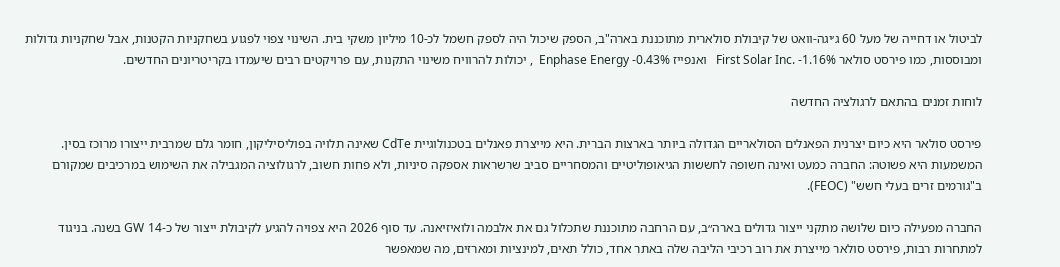לביטול או דחייה של מעל 60 ג׳יגה-וואט של קיבולת סולארית מתוכננת בארה"ב, הספק שיכול היה לספק חשמל לכ-10 מיליון משקי בית. השינוי צפוי לפגוע בשחקניות הקטנות, אבל שחקניות גדולות ומבוססות, כמו פירסט סולאר First Solar Inc. -1.16%   ואנפייז Enphase Energy -0.43%  , יכולות להרוויח משינוי התקנות, עם פרויקטים רבים שיעמדו בקריטריונים החדשים.

לוחות זמנים בהתאם לרגולציה החדשה

פירסט סולאר היא כיום יצרנית הפאנלים הסולאריים הגדולה ביותר בארצות הברית. היא מייצרת פאנלים בטכנולוגיית CdTe שאינה תלויה בפוליסיליקון, חומר גלם שמרבית ייצורו מרוכז בסין. המשמעות היא פשוטה: החברה כמעט ואינה חשופה לחששות הגיאופוליטיים והמסחריים סביב שרשראות אספקה סיניות, ולא פחות חשוב, לרגולוציה המגבילה את השימוש במרכיבים שמקורם ב"גורמים זרים בעלי חשש" (FEOC).

החברה מפעילה כיום שלושה מתקני ייצור גדולים בארה״ב, עם הרחבה מתוכננת שתכלול גם את אלבמה ולואיזיאנה. עד סוף 2026 היא צפויה להגיע לקיבולת ייצור של כ‑14 GW בשנה. בניגוד למתחרות רבות, פירסט סולאר מייצרת את רוב רכיבי הליבה שלה באתר אחד, כולל תאים, למינציות ומארזים, מה שמאפשר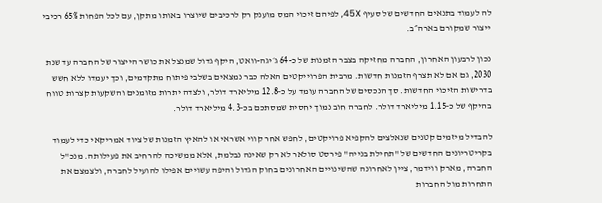לה לעמוד בתנאים החדשים של סעיף 45X, לפיהם זיכוי המס מוענק רק לרכיבים שיוצרו באותו מתקן, עם לכל הפחות 65% רכיבי ייצור שמקורם בארה״ב.

נכון לרבעון האחרון, החברה מחזיקה בצבר הזמנות של כ-64 ג׳יגה-וואט, היקף גדול שמנצל את כושר הייצור של החברה עד שנת 2030, גם אם לא תצרף הזמנות חדשות. מרבית הפרוייקטים האלה כבר נמצאים בשלבי פיתוח מתקדמים, וכך יעמדו ללא חשש בדרישות הזיכוי החדשות. סך הנכסים של החברה עומד על כ‑12.8 מיליארד דולר, ולצדה יתרות מזומנים והשקעות קצרות טווח בהיקף של כ‑1.15 מיליארד דולר. לחברה חוב נמוך יחסית שמסתכם בכ‑4.3 מיליארד דולר.

להבדיל מיזמים קטנים שנאלצים להקפיא פרויקטים, לחפש אחר קווי אשראי או להאיץ הזמנות של ציוד אמריקאי כדי לעמוד בקריטריונים החדשים של "תחילת בנייה" פירסט סולאר לא רק שאינה נבלמת, אלא ממשיכה להרחיב את פעילותה. מנכ"ל החברה, מארק ווידמר, ציין לאחרונה שהשינויים האחרונים בחוק הגדול והיפה עשויים אפילו להועיל לחברה, ולצמצם את התחרות מול החברות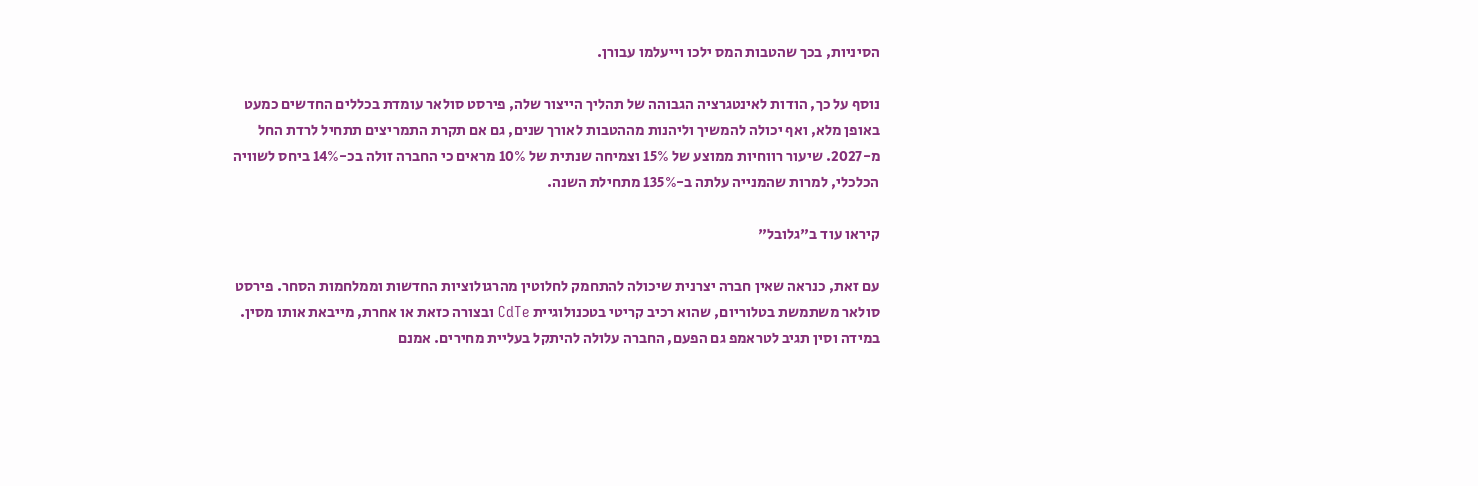הסיניות, בכך שהטבות המס ילכו וייעלמו עבורן.

נוסף על כך, הודות לאינטגרציה הגבוהה של תהליך הייצור שלה, פירסט סולאר עומדת בכללים החדשים כמעט באופן מלא, ואף יכולה להמשיך וליהנות מההטבות לאורך שנים, גם אם תקרת התמריצים תתחיל לרדת החל מ-2027. שיעור רווחיות ממוצע של 15% וצמיחה שנתית של 10% מראים כי החברה זולה בכ-14% ביחס לשוויה הכלכלי, למרות שהמנייה עלתה ב-135% מתחילת השנה.

קיראו עוד ב"גלובל"

עם זאת, כנראה שאין חברה יצרנית שיכולה להתחמק לחלוטין מהרגולוציות החדשות וממלחמות הסחר. פירסט סולאר משתמשת בטלוריום, שהוא רכיב קריטי בטכנולוגיית CdTe ובצורה כזאת או אחרת, מייבאת אותו מסין. במידה וסין תגיב לטראמפ גם הפעם, החברה עלולה להיתקל בעליית מחירים. אמנם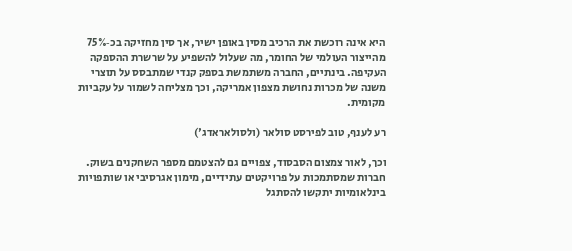היא אינה רוכשת את הרכיב מסין באופן ישיר, אך סין מחזיקה בכ‑75% מהייצור העולמי של החומר, מה שעלול להשפיע על שרשרת ההספקה העקיפה. בינתיים, החברה משתמשת בספק קנדי שמתבסס על תוצרי משנה של מכרות נחושת מצפון אמריקה, וכך מצליחה לשמור על עקביות מקומית.

רע לענף, טוב לפירסט סולאר (ולסולאראדג')

וכך, לאור צמצום הסבסוד, צפויים גם להצטמם מספר השחקנים בשוק. חברות שמסתמכות על פרויקטים עתידיים, מימון אגרסיבי או שותפויות בינלאומיות יתקשו להסתגל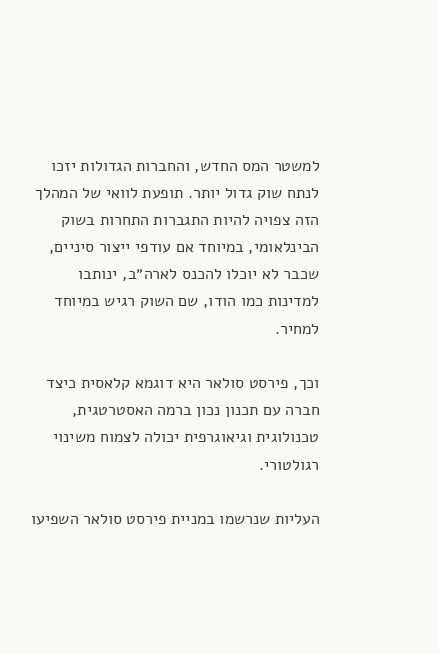למשטר המס החדש, והחברות הגדולות יזכו לנתח שוק גדול יותר. תופעת לוואי של המהלך הזה צפויה להיות התגברות התחרות בשוק הבינלאומי, במיוחד אם עודפי ייצור סיניים, שכבר לא יוכלו להכנס לארה״ב, ינותבו למדינות כמו הודו, שם השוק רגיש במיוחד למחיר.

וכך, פירסט סולאר היא דוגמא קלאסית כיצד חברה עם תכנון נכון ברמה האסטרטגית, טכנולוגית וגיאוגרפית יכולה לצמוח משינוי רגולטורי.

העליות שנרשמו במניית פירסט סולאר השפיעו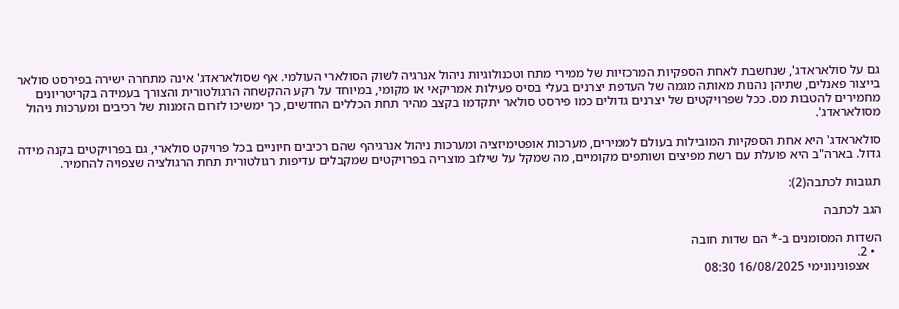גם על סולאראדג', שנחשבת לאחת הספקיות המרכזיות של ממירי מתח וטכנולוגיות ניהול אנרגיה לשוק הסולארי העולמי. אף שסולאראדג' אינה מתחרה ישירה בפירסט סולאר בייצור פאנלים, שתיהן נהנות מאותה מגמה של העדפת יצרנים בעלי בסיס פעילות אמריקאי או מקומי, במיוחד על רקע ההקשחה הרגולטורית והצורך בעמידה בקריטריונים מחמירים להטבות מס. ככל שפרויקטים של יצרנים גדולים כמו פירסט סולאר יתקדמו בקצב מהיר תחת הכללים החדשים, כך ימשיכו לזרום הזמנות של רכיבים ומערכות ניהול מסולאראדג'.

סולאראדג' היא אחת הספקיות המובילות בעולם לממירים, מערכות אופטימיזציה ומערכות ניהול אנרגיהף שהם רכיבים חיוניים בכל פרויקט סולארי, גם בפרויקטים בקנה מידה גדול. בארה"ב היא פועלת עם רשת מפיצים ושותפים מקומיים, מה שמקל על שילוב מוצריה בפרויקטים שמקבלים עדיפות רגולטורית תחת הרגולציה שצפויה להחמיר.

תגובות לכתבה(2):

הגב לכתבה

השדות המסומנים ב-* הם שדות חובה
  • 2.
    אצפונינונימי 16/08/2025 08:30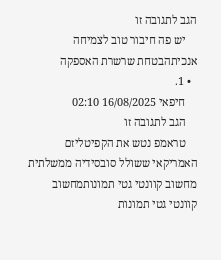הגב לתגובה זו
    יש פה חיבור טוב לצמיחה אנכיתהבטחת שרשרת האספקה
  • 1.
    חיפאי 16/08/2025 02:10
    הגב לתגובה זו
    טראמפ נטש את הקפיטליזם האמריקאי ששולל סובסידיה ממשלתית
מחשוב קוונטי גטי תמונותמחשוב קוונטי גטי תמונות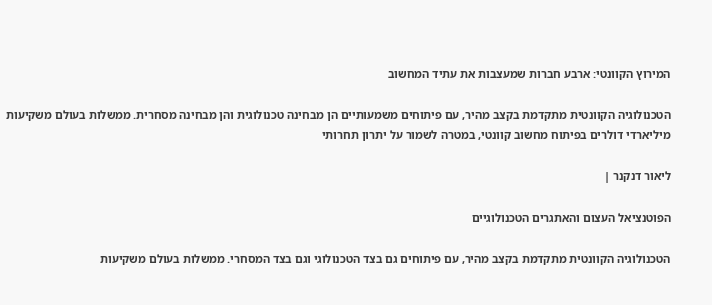המירוץ הקוונטי: ארבע חברות שמעצבות את עתיד המחשוב

הטכנולוגיה הקוונטית מתקדמת בקצב מהיר, עם פיתוחים משמעותיים הן מבחינה טכנולוגית והן מבחינה מסחרית. ממשלות בעולם משקיעות מיליארדי דולרים בפיתוח מחשוב קוונטי, במטרה לשמור על יתרון תחרותי

ליאור דנקנר |

הפוטנציאל העצום והאתגרים הטכנולוגיים

הטכנולוגיה הקוונטית מתקדמת בקצב מהיר, עם פיתוחים גם בצד הטכנולוגי וגם בצד המסחרי. ממשלות בעולם משקיעות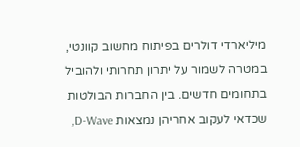מיליארדי דולרים בפיתוח מחשוב קוונטי, במטרה לשמור על יתרון תחרותי ולהוביל בתחומים חדשים. בין החברות הבולטות שכדאי לעקוב אחריהן נמצאות D-Wave,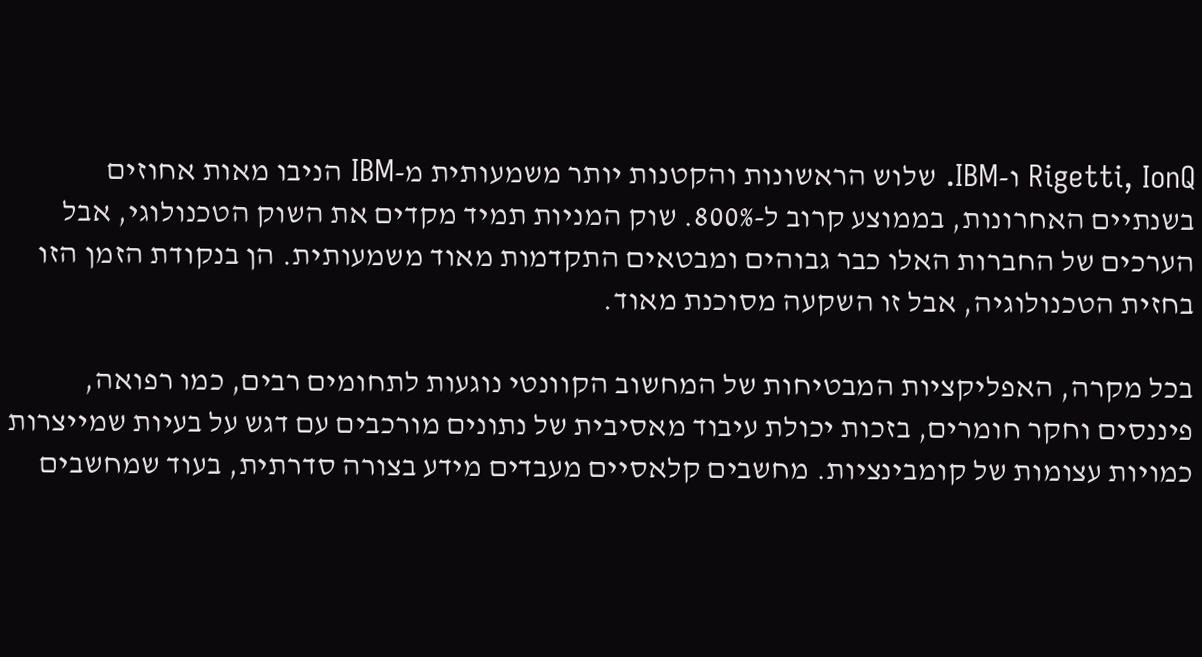Rigetti, IonQ ו-IBM. שלוש הראשונות והקטנות יותר משמעותית מ-IBM הניבו מאות אחוזים בשנתיים האחרונות, בממוצע קרוב ל-800%. שוק המניות תמיד מקדים את השוק הטכנולוגי, אבל הערכים של החברות האלו כבר גבוהים ומבטאים התקדמות מאוד משמעותית. הן בנקודת הזמן הזו בחזית הטכנולוגיה, אבל זו השקעה מסוכנת מאוד.

בכל מקרה, האפליקציות המבטיחות של המחשוב הקוונטי נוגעות לתחומים רבים, כמו רפואה, פיננסים וחקר חומרים, בזכות יכולת עיבוד מאסיבית של נתונים מורכבים עם דגש על בעיות שמייצרות כמויות עצומות של קומבינציות. מחשבים קלאסיים מעבדים מידע בצורה סדרתית, בעוד שמחשבים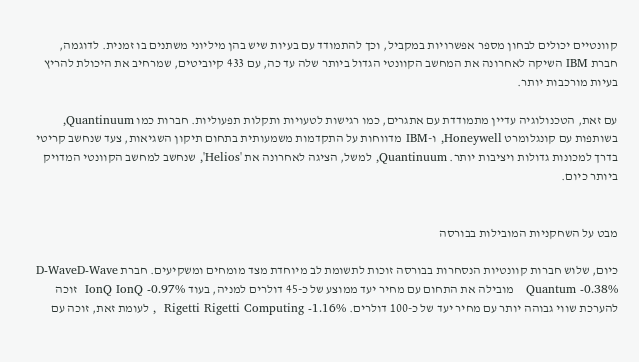קוונטיים יכולים לבחון מספר אפשרויות במקביל, וכך להתמודד עם בעיות שיש בהן מיליוני משתנים בו זמנית. לדוגמה, חברת IBM השיקה לאחרונה את המחשב הקוונטי הגדול ביותר שלה עד כה, עם 433 קיוביטים, שמרחיב את היכולת להריץ בעיות מורכבות יותר.

עם זאת, הטכנולוגיה עדיין מתמודדת עם אתגרים, כמו רגישות לטעויות ותקלות תפעוליות. חברות כמו Quantinuum, בשותפות עם קונגלומרט Honeywell, ו-IBM מדווחות על התקדמות משמעותית בתחום תיקון השגיאות, צעד שנחשב קריטי בדרך למכונות גדולות ויציבות יותר. Quantinuum, למשל, הציגה לאחרונה את 'Helios', שנחשב למחשב הקוונטי המדויק ביותר כיום.


מבט על השחקניות המובילות בבורסה

כיום, שלוש חברות קוונטיות הנסחרות בבורסה זוכות לתשומת לב מיוחדת מצד מומחים ומשקיעים. חברת D-WaveD-Wave Quantum -0.38%   מובילה את התחום עם מחיר יעד ממוצע של כ-45 דולרים למניה, בעוד IonQ IonQ -0.97%  זוכה להערכת שווי גבוהה יותר עם מחיר יעד של כ-100 דולרים. Rigetti Rigetti Computing -1.16%  , לעומת זאת, זוכה עם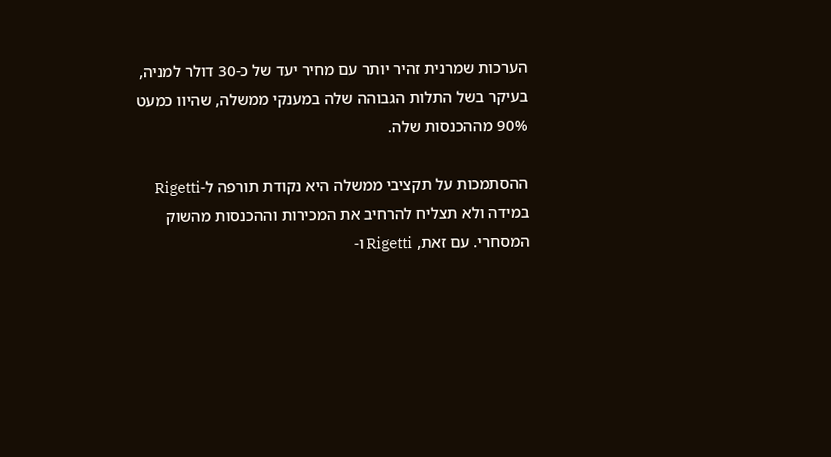הערכות שמרנית זהיר יותר עם מחיר יעד של כ-30 דולר למניה, בעיקר בשל התלות הגבוהה שלה במענקי ממשלה, שהיוו כמעט 90% מההכנסות שלה.

ההסתמכות על תקציבי ממשלה היא נקודת תורפה ל-Rigetti במידה ולא תצליח להרחיב את המכירות וההכנסות מהשוק המסחרי. עם זאת, Rigetti ו-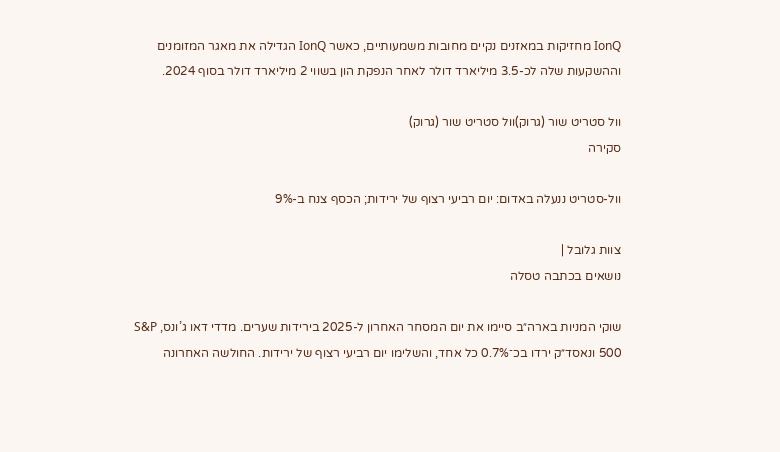IonQ מחזיקות במאזנים נקיים מחובות משמעותיים, כאשר IonQ הגדילה את מאגר המזומנים וההשקעות שלה לכ-3.5 מיליארד דולר לאחר הנפקת הון בשווי 2 מיליארד דולר בסוף 2024.

וול סטריט שור (גרוק)וול סטריט שור (גרוק)
סקירה

וול-סטריט ננעלה באדום: יום רביעי רצוף של ירידות; הכסף צנח ב-9%

צוות גלובל |
נושאים בכתבה טסלה

שוקי המניות בארה״ב סיימו את יום המסחר האחרון ל-2025 בירידות שערים. מדדי דאו ג’ונס, S&P 500 ונאסד״ק ירדו בכ־0.7% כל אחד, והשלימו יום רביעי רצוף של ירידות. החולשה האחרונה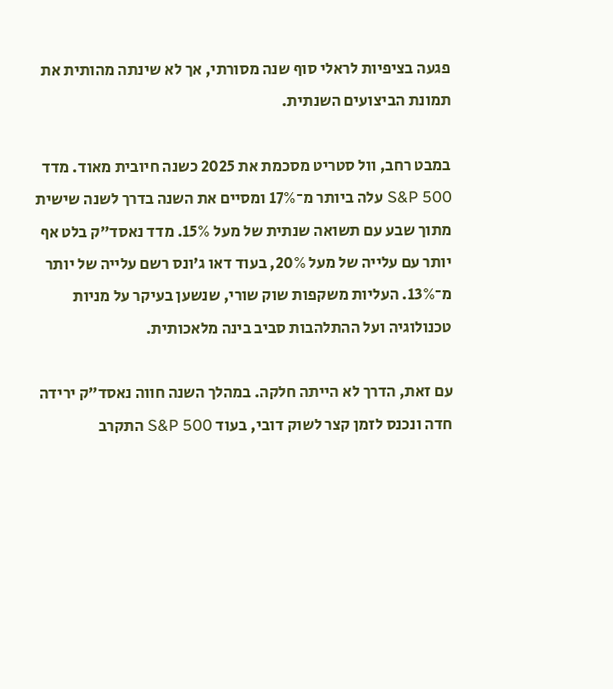פגעה בציפיות לראלי סוף שנה מסורתי, אך לא שינתה מהותית את תמונת הביצועים השנתית.

במבט רחב, וול סטריט מסכמת את 2025 כשנה חיובית מאוד. מדד S&P 500 עלה ביותר מ־17% ומסיים את השנה בדרך לשנה שישית מתוך שבע עם תשואה שנתית של מעל 15%. מדד נאסד״ק בלט אף יותר עם עלייה של מעל 20%, בעוד דאו ג’ונס רשם עלייה של יותר מ־13%. העליות משקפות שוק שורי, שנשען בעיקר על מניות טכנולוגיה ועל ההתלהבות סביב בינה מלאכותית.

עם זאת, הדרך לא הייתה חלקה. במהלך השנה חווה נאסד״ק ירידה חדה ונכנס לזמן קצר לשוק דובי, בעוד S&P 500 התקרב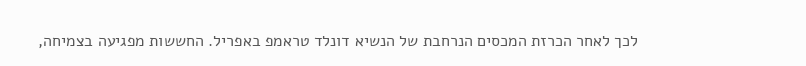לכך לאחר הכרזת המכסים הנרחבת של הנשיא דונלד טראמפ באפריל. החששות מפגיעה בצמיחה,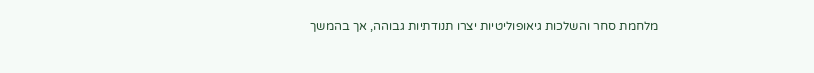מלחמת סחר והשלכות גיאופוליטיות יצרו תנודתיות גבוהה, אך בהמשך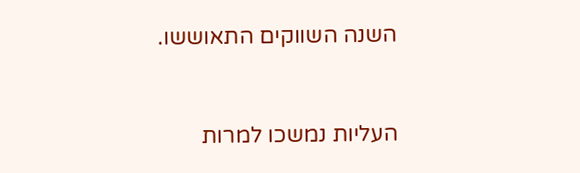השנה השווקים התאוששו.


העליות נמשכו למרות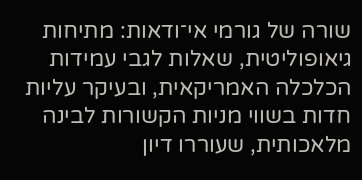שורה של גורמי אי־ודאות: מתיחות גיאופוליטית, שאלות לגבי עמידות הכלכלה האמריקאית, ובעיקר עליות חדות בשווי מניות הקשורות לבינה מלאכותית, שעוררו דיון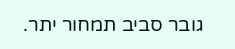גובר סביב תמחור יתר.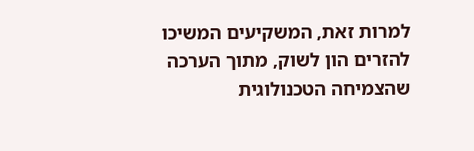למרות זאת, המשקיעים המשיכו להזרים הון לשוק, מתוך הערכה שהצמיחה הטכנולוגית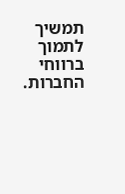תמשיך לתמוך ברווחי החברות.